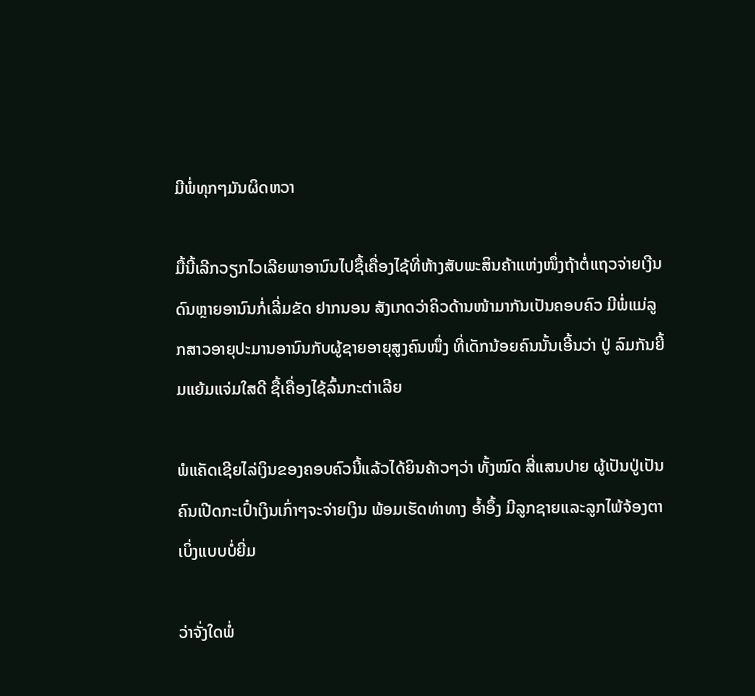ມີພໍ່ທຸກໆມັນຜິດຫວາ

ມື້ນີ້ເລີກວຽກໄວເລີຍພາອານົນໄປຊື້ເຄື່ອງໄຊ້ທີ່ຫ້າງສັບພະສິນຄ້າແຫ່ງໜຶ່ງຖ້າຕໍ່ແຖວຈ່າຍເງີນດົນຫຼາຍອານົນກໍ່ເລີ່ມຂັດ ຢາກນອນ ສັງເກດວ່າຄິວດ້ານໜ້າມາກັນເປັນຄອບຄົວ ມີພໍ່ແມ່ລູກສາວອາຍຸປະມານອານົນກັບຜູ້ຊາຍອາຍຸສູງຄົນໜຶ່ງ ທີ່ເດັກນ້ອຍຄົນນັ້ນເອີ້ນວ່າ ປູ່ ລົມກັນຍີ້ມແຍ້ມແຈ່ມໃສດີ ຊື້ເຄື່ອງໄຊ້ລົ້ນກະຕ່າເລີຍ

ພໍແຄັດເຊີຍໄລ່ເງິນຂອງຄອບຄົວນີ້ແລ້ວໄດ້ຍິນຄ້າວໆວ່າ ທັ້ງໝົດ ສີ່ແສນປາຍ ຜູ້ເປັນປູ່ເປັນຄົນເປີດກະເປົ໋າເງິນເກົ່າໆຈະຈ່າຍເງິນ ພ້ອມເຮັດທ່າທາງ ອ້ຳອຶ້ງ ມີລູກຊາຍແລະລູກໄພ້ຈ້ອງຕາເບິ່ງແບບບໍ່ຍີ່ມ

ວ່າຈັ່ງໃດພໍ່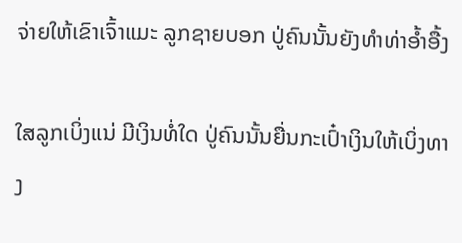ຈ່າຍໃຫ້ເຂົາເຈົ້າແມະ ລູກຊາຍບອກ ປູ່ຄົນນັ້ນຍັງທຳທ່າອ້ຳອື້ງ

ໃສລູກເບິ່ງແນ່ ມີເງິນທໍ່ໃດ ປູ່ຄົນນັ້ນຍື່ນກະເປົ໋າເງິນໃຫ້ເບິ່ງທາງ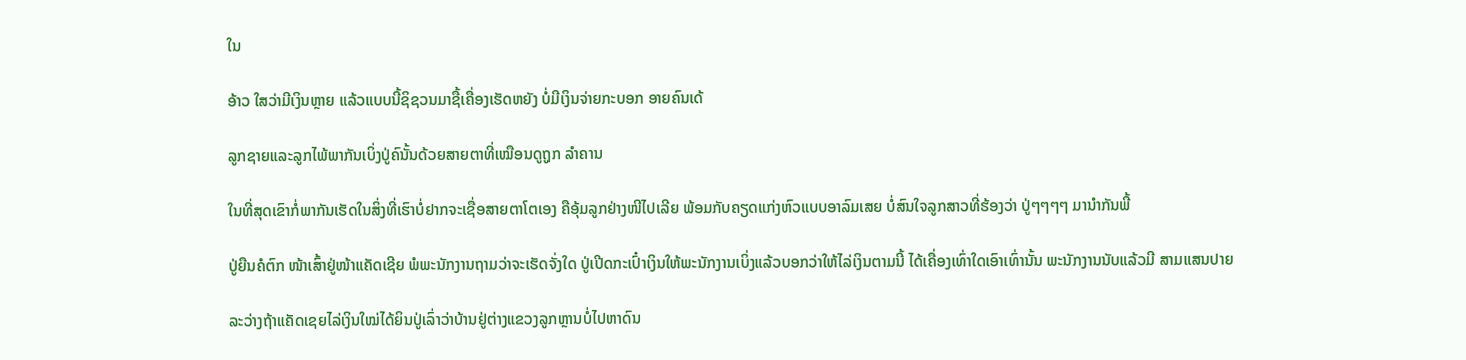ໃນ

ອ້າວ ໃສວ່າມີເງິນຫຼາຍ ແລ້ວແບບນີ້ຊິຊວນມາຊື້ເຄື່ອງເຮັດຫຍັງ ບໍ່ມີເງິນຈ່າຍກະບອກ ອາຍຄົນເດ້

ລູກຊາຍແລະລູກໄພ້ພາກັນເບິ່ງປູ່ຄົນັ້ນດ້ວຍສາຍຕາທີ່ເໝືອນດູຖູກ ລຳຄານ

ໃນທີ່ສຸດເຂົາກໍ່ພາກັນເຮັດໃນສິ່ງທີ່ເຮົາບໍ່ຢາກຈະເຊື່ອສາຍຕາໂຕເອງ ຄືອຸ້ມລູກຢ່າງໜີໄປເລີຍ ພ້ອມກັບຄຽດແກ່ງຫົວແບບອາລົມເສຍ ບໍ່ສົນໃຈລູກສາວທີ່ຮ້ອງວ່າ ປູ່ໆໆໆໆ ມານຳກັນພີ້

ປູ່ຍືນຄໍຕົກ ໜ້າເສົ້າຢູ່ໜ້າແຄັດເຊີຍ ພໍພະນັກງານຖາມວ່າຈະເຮັດຈັ່ງໃດ ປູ່ເປີດກະເປົ໋າເງິນໃຫ້ພະນັກງານເບິ່ງແລ້ວບອກວ່າໃຫ້ໄລ່ເງິນຕາມນີ້ ໄດ້ເຄື່ອງເທົ່າໃດເອົາເທົ່ານັ້ນ ພະນັກງານນັບແລ້ວມີ ສາມແສນປາຍ

ລະວ່າງຖ້າແຄັດເຊຍໄລ່ເງິນໃໝ່ໄດ້ຍິນປູ່ເລົ່າວ່າບ້ານຢູ່ຕ່າງແຂວງລູກຫຼານບໍ່ໄປຫາດົນ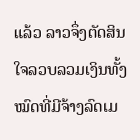ແລ້ວ ລາວຈຶ່ງຕັດສິນໃຈລວບລວມເງິນທັ້ງໝົດທີ່ມີຈ້າງລົດເມ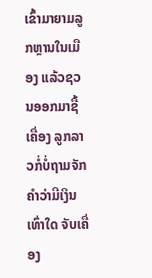ເຂົ້າມາຍາມລູກຫຼານໃນເມືອງ ແລ້ວຊວນອອກມາຊື້ເຄື່ອງ ລູກລາວກໍ່ບໍ່ຖາມຈັກຄຳວ່າມີເງິນເທົ່າໃດ ຈັບເຄື່ອງ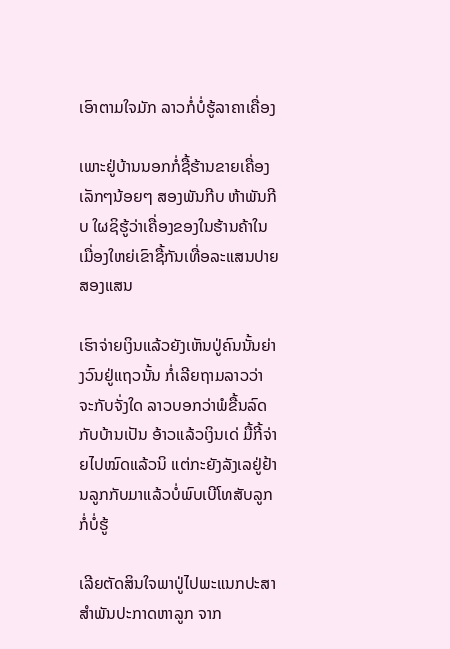ເອົາຕາມໃຈມັກ ລາວກໍ່ບໍ່ຮູ້ລາຄາເຄື່ອງ

ເພາະຢູ່ບ້ານນອກກໍ່ຊື້ຮ້ານຂາຍເຄື່ອງເລັກໆນ້ອຍໆ ສອງພັນກີບ ຫ້າພັນກີບ ໃຜຊິຮູ້ວ່າເຄື່ອງຂອງໃນຮ້ານຄ້າໃນເມື່ອງໃຫຍ່ເຂົາຊື້ກັນເທື່ອລະແສນປາຍສອງແສນ

ເຮົາຈ່າຍເງິນແລ້ວຍັງເຫັນປູ່ຄົນນັ້ນຍ່າງວົນຢູ່ແຖວນັ້ນ ກໍ່ເລີຍຖາມລາວວ່າ ຈະກັບຈັ່ງໃດ ລາວບອກວ່າພໍຂື້ນລົດກັບບ້ານເປັນ ອ້າວແລ້ວເງິນເດ່ ມື້ກີ້ຈ່າຍໄປໝົດແລ້ວນິ ແຕ່ກະຍັງລັງເລຢູ່ຢ້ານລູກກັບມາແລ້ວບໍ່ພົບເບີໂທສັບລູກກໍ່ບໍ່ຮູ້

ເລີຍຕັດສິນໃຈພາປູ່ໄປພະແນກປະສາສຳພັນປະກາດຫາລູກ ຈາກ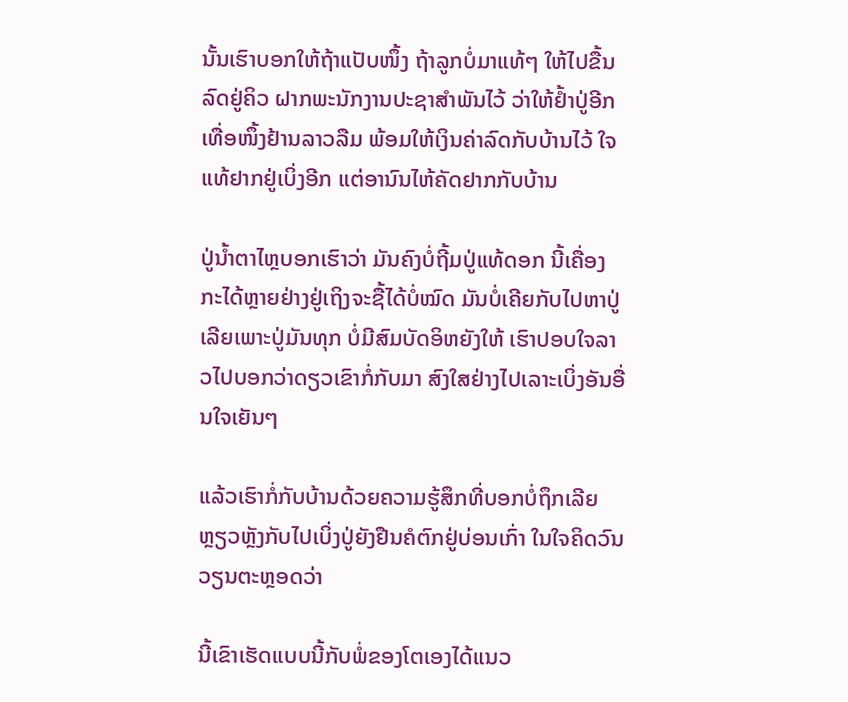ນັ້ນເຮົາບອກໃຫ້ຖ້າແປັບໜຶ້ງ ຖ້າລູກບໍ່ມາແທ້ໆ ໃຫ້ໄປຂື້ນລົດຢູ່ຄິວ ຝາກພະນັກງານປະຊາສຳພັນໄວ້ ວ່າໃຫ້ຢ້ຳປູ່ອີກເທື່ອໜຶ້ງຢ້ານລາວລືມ ພ້ອມໃຫ້ເງິນຄ່າລົດກັບບ້ານໄວ້ ໃຈແທ້ຢາກຢູ່ເບິ່ງອີກ ແຕ່ອານົນໄຫ້ຄັດຢາກກັບບ້ານ

ປູ່ນ້ຳຕາໄຫຼບອກເຮົາວ່າ ມັນຄົງບໍ່ຖີ້ມປູ່ແທ້ດອກ ນີ້ເຄື່ອງກະໄດ້ຫຼາຍຢ່າງຢູ່ເຖິງຈະຊື້ໄດ້ບໍ່ໝົດ ມັນບໍ່ເຄີຍກັບໄປຫາປູ່ເລີຍເພາະປູ່ມັນທຸກ ບໍ່ມີສົມບັດອິຫຍັງໃຫ້ ເຮົາປອບໃຈລາວໄປບອກວ່າດຽວເຂົາກໍ່ກັບມາ ສົງໃສຢ່າງໄປເລາະເບິ່ງອັນອື່ນໃຈເຍັນໆ

ແລ້ວເຮົາກໍ່ກັບບ້ານດ້ວຍຄວາມຮູ້ສຶກທີ່ບອກບໍ່ຖຶກເລີຍ ຫຼຽວຫຼັງກັບໄປເບິ່ງປູ່ຍັງຢືນຄໍຕົກຢູ່ບ່ອນເກົ່າ ໃນໃຈຄິດວົນວຽນຕະຫຼອດວ່າ

ນີ້ເຂົາເຮັດແບບນີ້ກັບພໍ່ຂອງໂຕເອງໄດ້ແນວ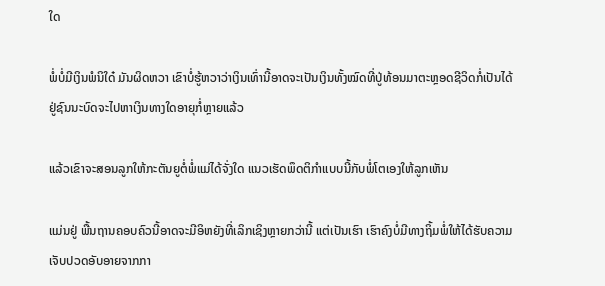ໃດ

ພໍ່ບໍ່ມີເງິນພໍນິໃດ໋ ມັນຜິດຫວາ ເຂົາບໍ່ຮູ້ຫວາວ່າເງິນເທົ່ານີ້ອາດຈະເປັນເງິນທັ້ງໝົດທີ່ປູ່ທ້ອນມາຕະຫຼອດຊີວິດກໍ່ເປັນໄດ້ ຢູ່ຊົນນະບົດຈະໄປຫາເງິນທາງໃດອາຍຸກໍ່ຫຼາຍແລ້ວ

ແລ້ວເຂົາຈະສອນລູກໃຫ້ກະຕັນຍູຕໍ່ພໍ່ແມ່ໄດ້ຈັ່ງໃດ ແນວເຮັດພຶດຕິກຳແບບນີ້ກັບພໍ່ໂຕເອງໃຫ້ລູກເຫັນ

ແມ່ນຢູ່ ພື້ນຖານຄອບຄົວນີ້ອາດຈະມີອິຫຍັງທີ່ເລິກເຊິງຫຼາຍກວ່ານີ້ ແຕ່ເປັນເຮົາ ເຮົາຄົງບໍ່ມີທາງຖິ້ມພໍ່ໃຫ້ໄດ້ຮັບຄວາມເຈັບປວດອັບອາຍຈາກກາ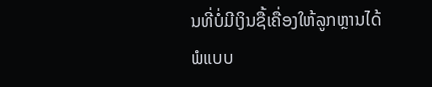ນທີ່ບໍ່ມີເງິນຊື້ເຄື່ອງໃຫ້ລູກຫຼານໄດ້ພໍແບບ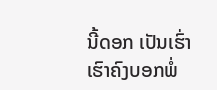ນີ້ດອກ ເປັນເຮົ່າ ເຮົາຄົງບອກພໍ່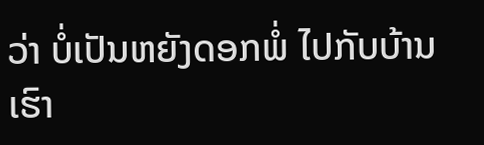ວ່າ ບໍ່ເປັນຫຍັງດອກພໍ່ ໄປກັບບ້ານເຮົາ